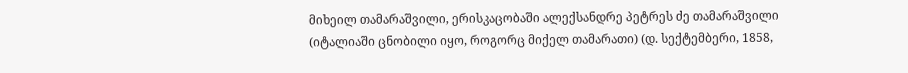მიხეილ თამარაშვილი, ერისკაცობაში ალექსანდრე პეტრეს ძე თამარაშვილი (იტალიაში ცნობილი იყო, როგორც მიქელ თამარათი) (დ. სექტემბერი, 1858,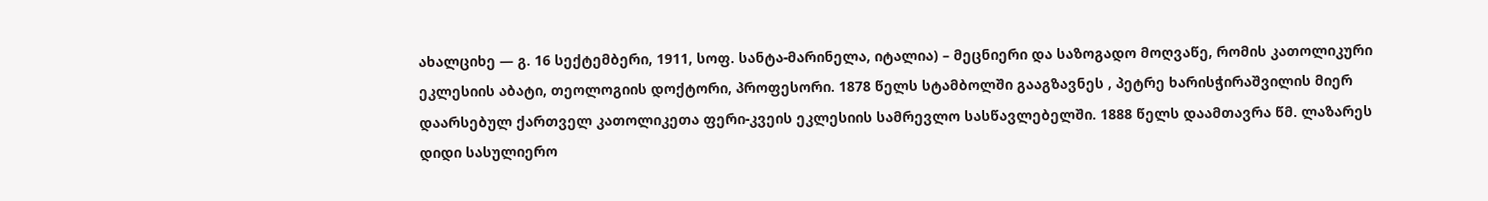ახალციხე — გ. 16 სექტემბერი, 1911, სოფ. სანტა-მარინელა, იტალია) – მეცნიერი და საზოგადო მოღვაწე, რომის კათოლიკური ეკლესიის აბატი, თეოლოგიის დოქტორი, პროფესორი. 1878 წელს სტამბოლში გააგზავნეს , პეტრე ხარისჭირაშვილის მიერ დაარსებულ ქართველ კათოლიკეთა ფერი-კვეის ეკლესიის სამრევლო სასწავლებელში. 1888 წელს დაამთავრა წმ. ლაზარეს დიდი სასულიერო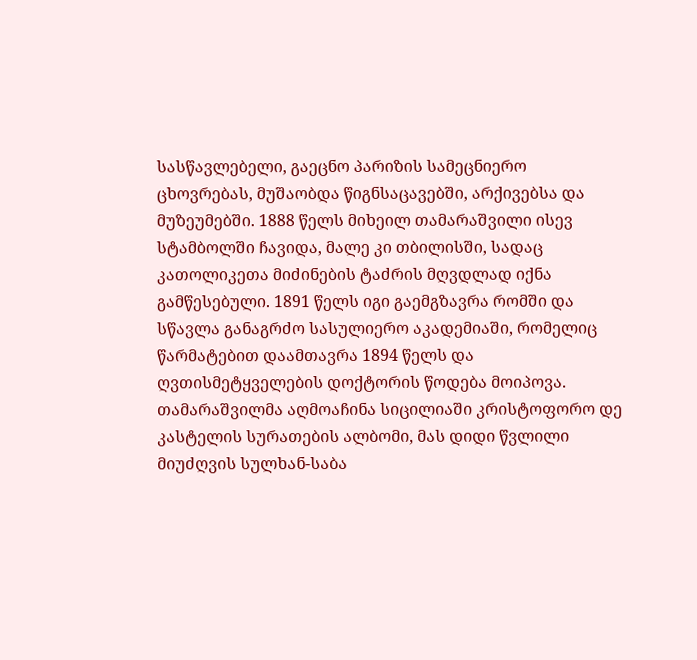სასწავლებელი, გაეცნო პარიზის სამეცნიერო ცხოვრებას, მუშაობდა წიგნსაცავებში, არქივებსა და მუზეუმებში. 1888 წელს მიხეილ თამარაშვილი ისევ სტამბოლში ჩავიდა, მალე კი თბილისში, სადაც კათოლიკეთა მიძინების ტაძრის მღვდლად იქნა გამწესებული. 1891 წელს იგი გაემგზავრა რომში და სწავლა განაგრძო სასულიერო აკადემიაში, რომელიც წარმატებით დაამთავრა 1894 წელს და ღვთისმეტყველების დოქტორის წოდება მოიპოვა. თამარაშვილმა აღმოაჩინა სიცილიაში კრისტოფორო დე კასტელის სურათების ალბომი, მას დიდი წვლილი მიუძღვის სულხან-საბა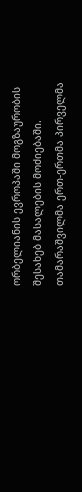ორბელიანის ევროპაში მოგზაურობის შესახებ მასალების მოძიებაში. თამარაშვილმა ერთ-ერთმა პირველმა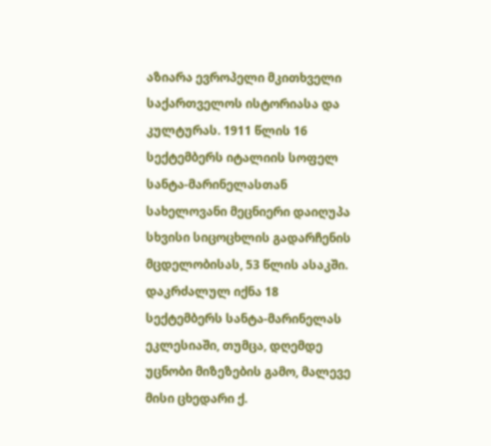აზიარა ევროპელი მკითხველი საქართველოს ისტორიასა და კულტურას. 1911 წლის 16 სექტემბერს იტალიის სოფელ სანტა-მარინელასთან სახელოვანი მეცნიერი დაიღუპა სხვისი სიცოცხლის გადარჩენის მცდელობისას, 53 წლის ასაკში. დაკრძალულ იქნა 18 სექტემბერს სანტა-მარინელას ეკლესიაში, თუმცა, დღემდე უცნობი მიზეზების გამო, მალევე მისი ცხედარი ქ.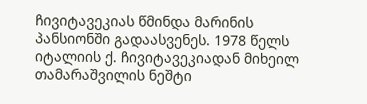ჩივიტავეკიას წმინდა მარინის პანსიონში გადაასვენეს. 1978 წელს იტალიის ქ. ჩივიტავეკიადან მიხეილ თამარაშვილის ნეშტი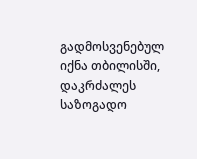გადმოსვენებულ იქნა თბილისში, დაკრძალეს საზოგადო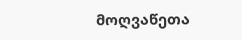მოღვაწეთა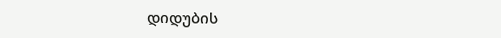დიდუბის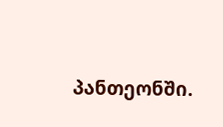პანთეონში.